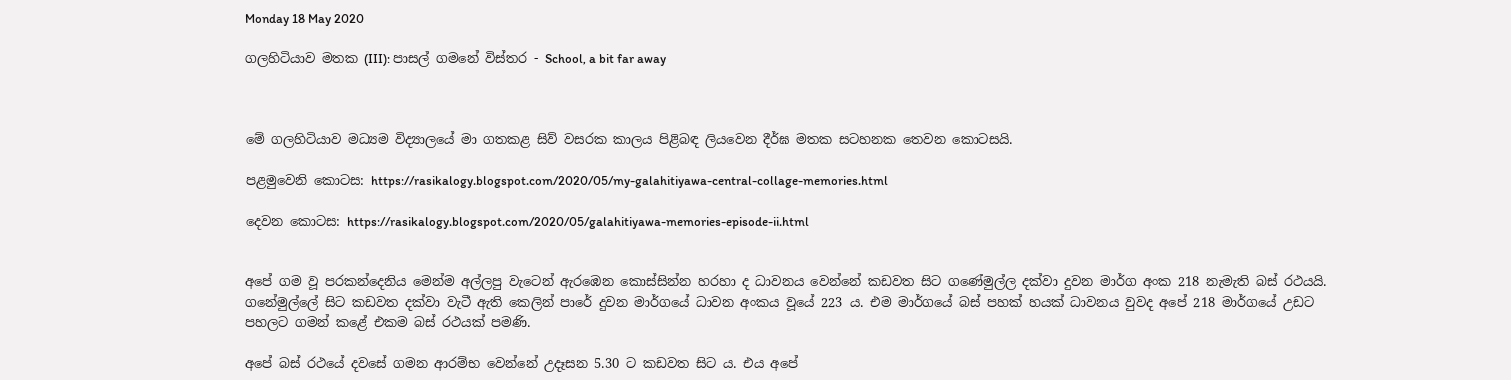Monday 18 May 2020

ගලහිටියාව මතක (III): පාසල් ගමනේ විස්තර - School, a bit far away



මේ ගලහිටියාව මධ්‍යම විද්‍යාලයේ මා ගතකළ සිව් වසරක කාලය පිළිබඳ ලියවෙන දීර්ඝ මතක සටහනක තෙවන කොටසයි.

පළමුවෙනි කොටස: https://rasikalogy.blogspot.com/2020/05/my-galahitiyawa-central-collage-memories.html

දෙවන කොටස: https://rasikalogy.blogspot.com/2020/05/galahitiyawa-memories-episode-ii.html


අපේ ගම වූ පරකන්දෙනිය මෙන්ම අල්ලපු වැටෙන් ඇරඹෙන කොස්සින්න හරහා ද ධාවනය වෙන්නේ කඩවත සිට ගණේමුල්ල දක්වා දුවන මාර්ග අංක 218 නැමැති බස් රථයයි. ගනේමුල්ලේ සිට කඩවත දක්වා වැටී ඇති කෙලින් පාරේ දුවන මාර්ගයේ ධාවන අංකය වූයේ 223 ය. එම මාර්ගයේ බස් පහක් හයක් ධාවනය වුවද අපේ 218 මාර්ගයේ උඩට පහලට ගමන් කළේ එකම බස් රථයක් පමණි.

අපේ බස් රථයේ දවසේ ගමන ආරම්භ වෙන්නේ උදෑසන 5.30 ට කඩවත සිට ය. එය අපේ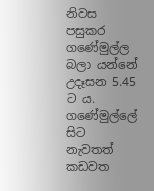නිවස පසුකර ගණේමුල්ල බලා යන්නේ උදෑසන 5.45 ට ය. ගණේමුල්ලේ සිට නැවතත් කඩවත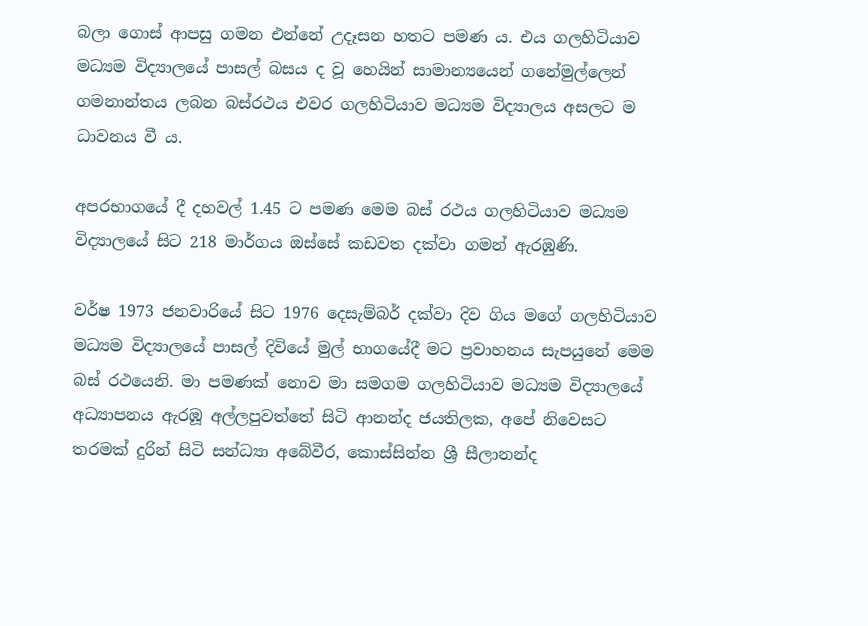බලා ගොස් ආපසු ගමන එන්නේ උදෑසන හතට පමණ ය. එය ගලහිටියාව මධ්‍යම විද්‍යාලයේ පාසල් බසය ද වූ හෙයින් සාමාන්‍යයෙන් ගනේමුල්ලෙන් ගමනාන්තය ලබන බස්රථය එවර ගලහිටියාව මධ්‍යම විද්‍යාලය අසලට ම ධාවනය වී ය.

අපරභාගයේ දී දහවල් 1.45 ට පමණ මෙම බස් රථය ගලහිටියාව මධ්‍යම විද්‍යාලයේ සිට 218 මාර්ගය ඔස්සේ කඩවත දක්වා ගමන් ඇරඹුණි.

වර්ෂ 1973 ජනවාරියේ සිට 1976 දෙසැම්බර් දක්වා දිව ගිය මගේ ගලහිටියාව මධ්‍යම විද්‍යාලයේ පාසල් දිවියේ මුල් භාගයේදී මට ප්‍රවාහනය සැපයුනේ මෙම බස් රථයෙනි. මා පමණක් නොව මා සමගම ගලහිටියාව මධ්‍යම විද්‍යාලයේ අධ්‍යාපනය ඇරඹූ අල්ලපුවත්තේ සිටි ආනන්ද ජයතිලක, අපේ නිවෙසට තරමක් දුරින් සිටි සන්ධ්‍යා අබේවීර, කොස්සින්න ශ්‍රී සීලානන්ද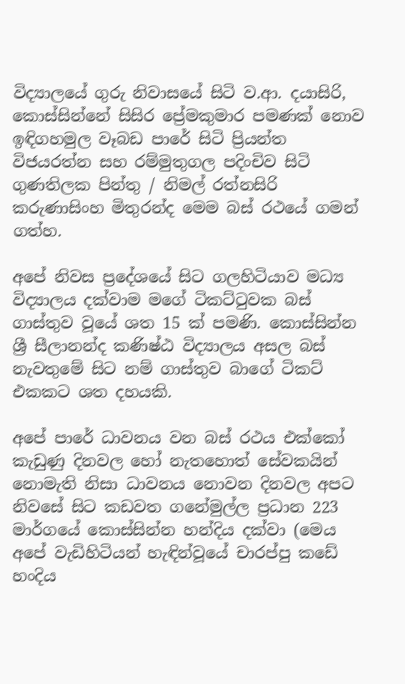විද්‍යාලයේ ගුරු නිවාසයේ සිටි ව.ආ. දයාසිරි, කොස්සින්නේ සිසිර ප්‍රේමකුමාර පමණක් නොව ඉඳිගහමුල වෑබඩ පාරේ සිටි ප්‍රියන්ත විජයරත්න සහ රම්මුතුගල පදිංචිව සිටි ගුණතිලක පින්තු / නිමල් රත්නසිරි කරුණාසිංහ මිතුරන්ද මෙම බස් රථයේ ගමන් ගත්හ.

අපේ නිවස ප්‍රදේශයේ සිට ගලහිටියාව මධ්‍ය විද්‍යාලය දක්වාම මගේ ටිකට්ටුවක බස් ගාස්තුව වූයේ ශත 15 ක් පමණි. කොස්සින්න ශ්‍රී සීලානන්ද කණිෂ්ඨ විද්‍යාලය අසල බස් නැවතුමේ සිට නම් ගාස්තුව බාගේ ටිකට් එකකට ශත දහයකි.

අපේ පාරේ ධාවනය වන බස් රථය එක්කෝ කැඩුණු දිනවල හෝ නැතහොත් සේවකයින් නොමැති නිසා ධාවනය නොවන දිනවල අපට නිවසේ සිට කඩවත ගනේමුල්ල ප්‍රධාන 223 මාර්ගයේ කොස්සින්න හන්දිය දක්වා (මෙය අපේ වැඩිහිටියන් හැඳින්වූයේ චාරප්පු කඩේ හංදිය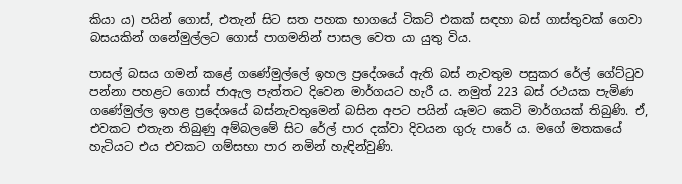කියා ය) පයින් ගොස්, එතැන් සිට සත පහක භාගයේ ටිකට් එකක් සඳහා බස් ගාස්තුවක් ගෙවා බසයකින් ගනේමුල්ලට ගොස් පාගමනින් පාසල වෙත යා යුතු විය.

පාසල් බසය ගමන් කළේ ගණේමුල්ලේ ඉහල ප්‍රදේශයේ ඇති බස් නැවතුම පසුකර රේල් ගේට්ටුව පන්නා පහළට ගොස් ජාඇල පැත්තට දිවෙන මාර්ගයට හැරී ය. නමුත් 223 බස් රථයක පැමිණ ගණේමුල්ල ඉහළ ප්‍රදේශයේ බස්නැවතුමෙන් බසින අපට පයින් යෑමට කෙටි මාර්ගයක් තිබුණි. ඒ, එවකට එතැන තිබුණු අම්බලමේ සිට රේල් පාර දක්වා දිවයන ගුරු පාරේ ය. මගේ මතකයේ හැටියට එය එවකට ගම්සභා පාර නමින් හැඳින්වුණි.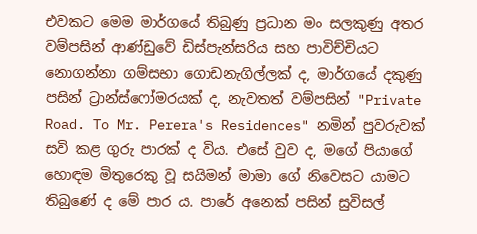එවකට මෙම මාර්ගයේ තිබුණු ප්‍රධාන මං සලකුණු අතර වම්පසින් ආණ්ඩුවේ ඩිස්පැන්සරිය සහ පාවිච්චියට නොගන්නා ගම්සභා ගොඩනැගිල්ලක් ද, මාර්ගයේ දකුණු පසින් ට්‍රාන්ස්ෆෝමරයක් ද, නැවතත් වම්පසින් "Private Road. To Mr. Perera's Residences" නමින් පුවරුවක් සවි කළ ගුරු පාරක් ද විය. එසේ වුව ද, මගේ පියාගේ හොඳම මිතුරෙකු වූ සයිමන් මාමා ගේ නිවෙසට යාමට තිබුණේ ද මේ පාර ය. පාරේ අනෙක් පසින් සුවිසල්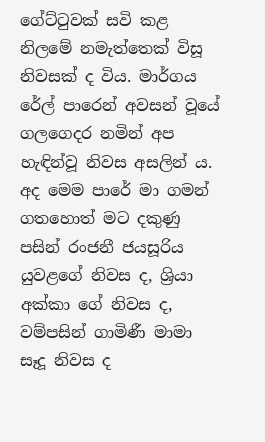ගේට්ටුවක් සවි කළ නිලමේ නමැත්තෙක් විසූ නිවසක් ද විය. මාර්ගය රේල් පාරෙන් අවසන් වූයේ ගලගෙදර නමින් අප හැඳින්වූ නිවස අසලින් ය. අද මෙම පාරේ මා ගමන් ගතහොත් මට දකුණු පසින් රංජනී ජයසූරිය යුවළගේ නිවස ද, ශ්‍රියා අක්කා ගේ නිවස ද, වම්පසින් ගාමිණී මාමා සෑදූ නිවස ද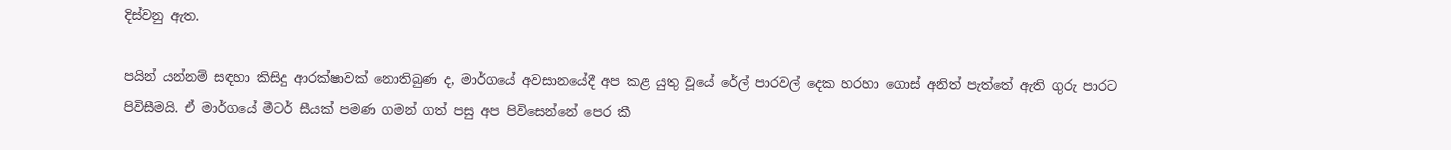දිස්වනු ඇත.

පයින් යන්නම් සඳහා කිසිදු ආරක්ෂාවක් නොතිබුණ ද, මාර්ගයේ අවසානයේදී අප කළ යුතු වූයේ රේල් පාරවල් දෙක හරහා ගොස් අනිත් පැත්තේ ඇති ගුරු පාරට පිවිසීමයි. ඒ මාර්ගයේ මීටර් සීයක් පමණ ගමන් ගත් පසු අප පිවිසෙන්නේ පෙර කී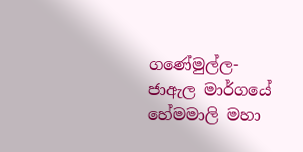ගණේමුල්ල-ජාඇල මාර්ගයේ හේමමාලි මහා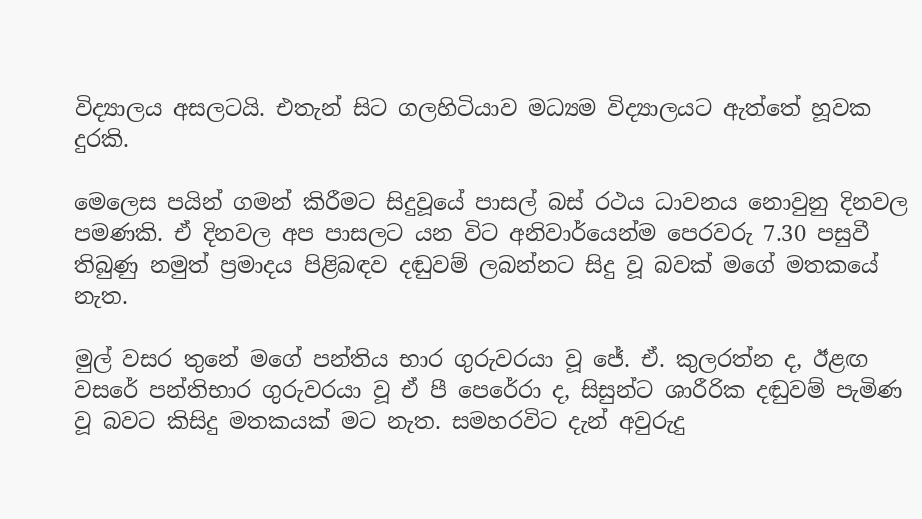විද්‍යාලය අසලටයි. එතැන් සිට ගලහිටියාව මධ්‍යම විද්‍යාලයට ඇත්තේ හූවක දුරකි.

මෙලෙස පයින් ගමන් කිරීමට සිදුවූයේ පාසල් බස් රථය ධාවනය නොවුනු දිනවල පමණකි. ඒ දිනවල අප පාසලට යන විට අනිවාර්යෙන්ම පෙරවරු 7.30 පසුවී තිබුණු නමුත් ප්‍රමාදය පිළිබඳව දඬුවම් ලබන්නට සිදු වූ බවක් මගේ මතකයේ නැත.

මුල් වසර තුනේ මගේ පන්තිය භාර ගුරුවරයා වූ ජේ. ඒ. කුලරත්න ද, ඊළඟ වසරේ පන්තිභාර ගුරුවරයා වූ ඒ පී පෙරේරා ද, සිසුන්ට ශාරීරික දඬුවම් පැමිණ වූ බවට කිසිදු මතකයක් මට නැත. සමහරවිට දැන් අවුරුදු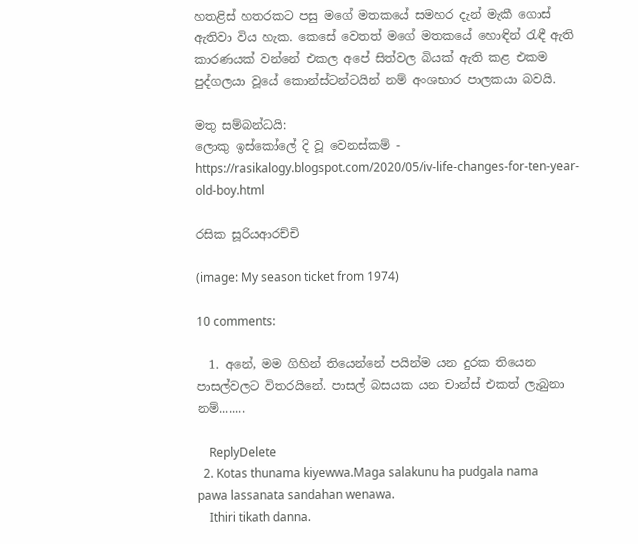හතළිස් හතරකට පසු මගේ මතකයේ සමහර දැන් මැකී ගොස් ඇතිවා විය හැක. කෙසේ වෙතත් මගේ මතකයේ හොඳින් රැඳී ඇති කාරණයක් වන්නේ එකල අපේ සිත්වල බියක් ඇති කළ එකම පුද්ගලයා වූයේ කොන්ස්ටන්ටයින් නම් අංශභාර පාලකයා බවයි.

මතු සම්බන්ධයි:
ලොකු ඉස්කෝලේ දි වූ වෙනස්කම් - https://rasikalogy.blogspot.com/2020/05/iv-life-changes-for-ten-year-old-boy.html

රසික සූරියආරච්චි

(image: My season ticket from 1974)

10 comments:

  1. අනේ, මම ගිහින් තියෙන්නේ පයින්ම යන දුරක තියෙන පාසල්වලට විතරයිනේ. පාසල් බසයක යන චාන්ස් එකත් ලැබුනා නම්........

    ReplyDelete
  2. Kotas thunama kiyewwa.Maga salakunu ha pudgala nama pawa lassanata sandahan wenawa.
    Ithiri tikath danna.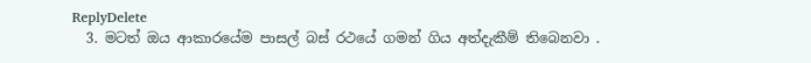ReplyDelete
  3. මටත් ඔය ආකාරයේම පාසල් බස් රථයේ ගමන් ගිය අත්දැකීම් තිබෙනවා .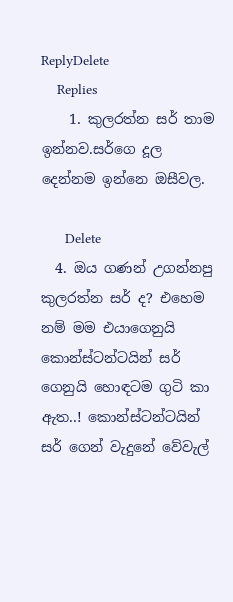ReplyDelete
    Replies
    1. කුලරත්න සර් තාම ඉන්නව.සර්ගෙ දූල දෙන්නම ඉන්නෙ ඔසීවල.

      Delete
  4. ඔය ගණන් උගන්නපු කුලරත්න සර් ද? එහෙම නම් මම එයාගෙනුයි කොන්ස්ටන්ටයින් සර් ගෙනුයි හොඳටම ගුටි කා ඇත..! කොන්ස්ටන්ටයින් සර් ගෙන් වැදුනේ වේවැල්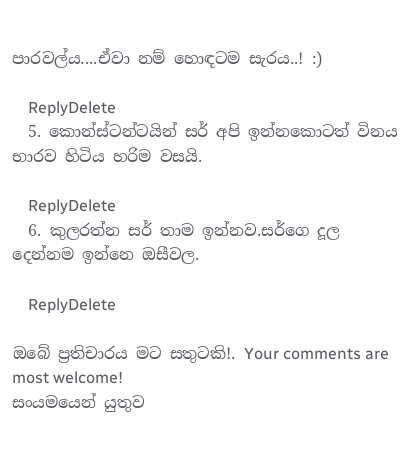පාරවල්ය....ඒවා නම් හොඳටම සැරය..! :)

    ReplyDelete
  5. කොන්ස්ටන්ටයින් සර් අපි ඉන්නකොටත් විනය භාරව හිටිය හරිම වසයි.

    ReplyDelete
  6. කුලරත්න සර් තාම ඉන්නව.සර්ගෙ දූල දෙන්නම ඉන්නෙ ඔසීවල.

    ReplyDelete

ඔබේ ප්‍රතිචාරය මට සතුටකි!. Your comments are most welcome!
සංයමයෙන් යුතුව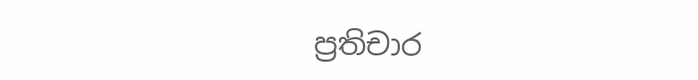ප්‍රතිචාර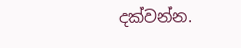දක්වන්න.